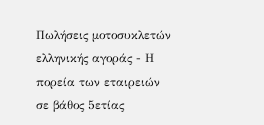Πωλήσεις μοτοσυκλετών ελληνικής αγοράς - Η πορεία των εταιρειών σε βάθος 5ετίας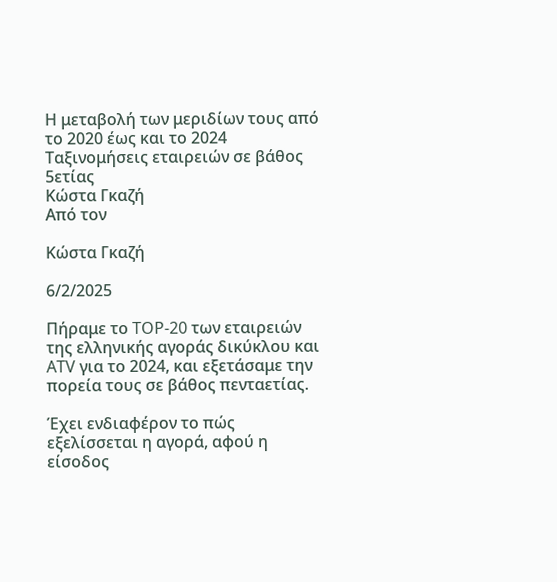Η μεταβολή των μεριδίων τους από το 2020 έως και το 2024
Ταξινομήσεις εταιρειών σε βάθος 5ετίας
Κώστα Γκαζή
Από τον

Κώστα Γκαζή

6/2/2025

Πήραμε το TOP-20 των εταιρειών της ελληνικής αγοράς δικύκλου και ATV για το 2024, και εξετάσαμε την πορεία τους σε βάθος πενταετίας.

Έχει ενδιαφέρον το πώς εξελίσσεται η αγορά, αφού η είσοδος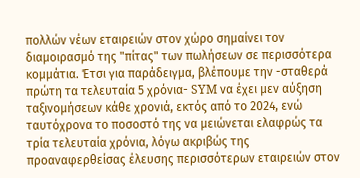πολλών νέων εταιρειών στον χώρο σημαίνει τον διαμοιρασμό της "πίτας" των πωλήσεων σε περισσότερα κομμάτια. Έτσι για παράδειγμα, βλέπουμε την -σταθερά πρώτη τα τελευταία 5 χρόνια- SYM να έχει μεν αύξηση ταξινομήσεων κάθε χρονιά, εκτός από το 2024, ενώ ταυτόχρονα το ποσοστό της να μειώνεται ελαφρώς τα τρία τελευταία χρόνια, λόγω ακριβώς της προαναφερθείσας έλευσης περισσότερων εταιρειών στον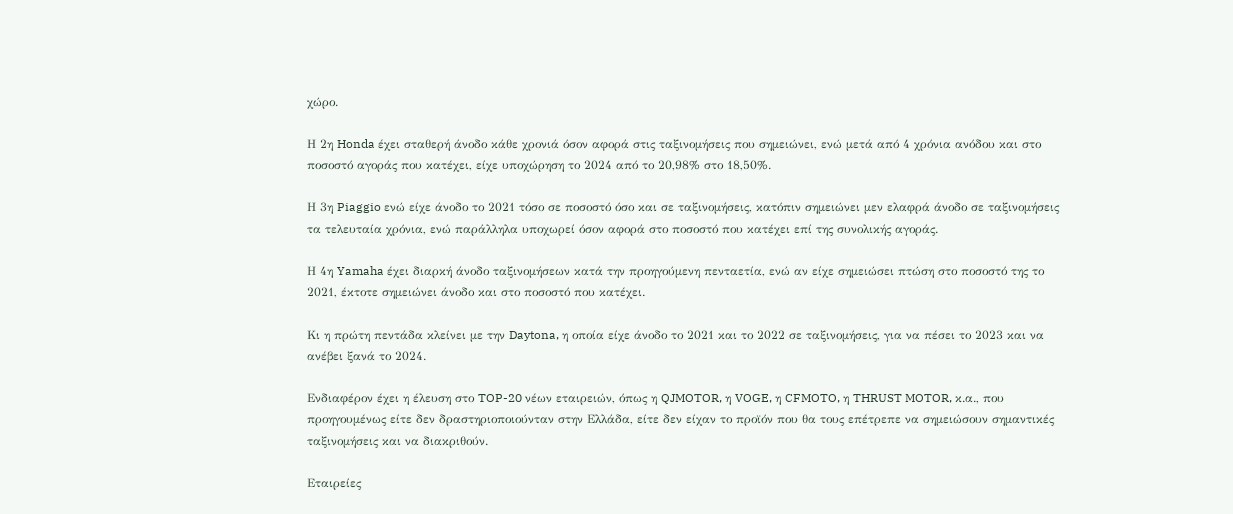χώρο.

Η 2η Honda έχει σταθερή άνοδο κάθε χρονιά όσον αφορά στις ταξινομήσεις που σημειώνει, ενώ μετά από 4 χρόνια ανόδου και στο ποσοστό αγοράς που κατέχει, είχε υποχώρηση το 2024 από το 20,98% στο 18,50%.

Η 3η Piaggio ενώ είχε άνοδο το 2021 τόσο σε ποσοστό όσο και σε ταξινομήσεις, κατόπιν σημειώνει μεν ελαφρά άνοδο σε ταξινομήσεις τα τελευταία χρόνια, ενώ παράλληλα υποχωρεί όσον αφορά στο ποσοστό που κατέχει επί της συνολικής αγοράς.

Η 4η Yamaha έχει διαρκή άνοδο ταξινομήσεων κατά την προηγούμενη πενταετία, ενώ αν είχε σημειώσει πτώση στο ποσοστό της το 2021, έκτοτε σημειώνει άνοδο και στο ποσοστό που κατέχει.

Κι η πρώτη πεντάδα κλείνει με την Daytona, η οποία είχε άνοδο το 2021 και το 2022 σε ταξινομήσεις, για να πέσει το 2023 και να ανέβει ξανά το 2024.

Ενδιαφέρον έχει η έλευση στο TOP-20 νέων εταιρειών, όπως η QJMOTOR, η VOGE, η CFMOTO, η THRUST MOTOR, κ.α., που προηγουμένως είτε δεν δραστηριοποιούνταν στην Ελλάδα, είτε δεν είχαν το προϊόν που θα τους επέτρεπε να σημειώσουν σημαντικές ταξινομήσεις και να διακριθούν.

Εταιρείες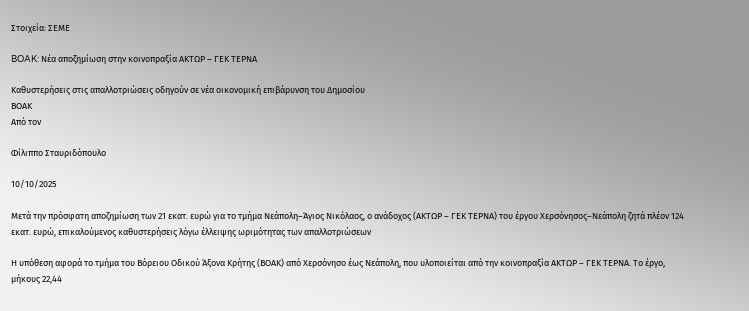Στοιχεία: ΣΕΜΕ

BOAK: Νέα αποζημίωση στην κοινοπραξία ΑΚΤΩΡ – ΓΕΚ ΤΕΡΝΑ

Καθυστερήσεις στις απαλλοτριώσεις οδηγούν σε νέα οικονομική επιβάρυνση του Δημοσίου
ΒΟΑΚ
Από τον

Φίλιππο Σταυριδόπουλο

10/10/2025

Μετά την πρόσφατη αποζημίωση των 21 εκατ. ευρώ για το τμήμα Νεάπολη–Άγιος Νικόλαος, ο ανάδοχος (ΑΚΤΩΡ – ΓΕΚ ΤΕΡΝΑ) του έργου Χερσόνησος–Νεάπολη ζητά πλέον 124 εκατ. ευρώ, επικαλούμενος καθυστερήσεις λόγω έλλειψης ωριμότητας των απαλλοτριώσεων

Η υπόθεση αφορά το τμήμα του Βόρειου Οδικού Άξονα Κρήτης (ΒΟΑΚ) από Χερσόνησο έως Νεάπολη, που υλοποιείται από την κοινοπραξία ΑΚΤΩΡ – ΓΕΚ ΤΕΡΝΑ. Το έργο, μήκους 22,44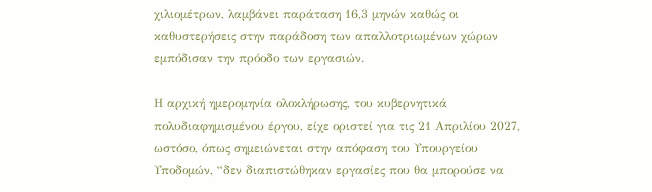χιλιομέτρων, λαμβάνει παράταση 16,3 μηνών καθώς οι καθυστερήσεις στην παράδοση των απαλλοτριωμένων χώρων εμπόδισαν την πρόοδο των εργασιών.

Η αρχική ημερομηνία ολοκλήρωσης, του κυβερνητικά πολυδιαφημισμένου έργου, είχε οριστεί για τις 21 Απριλίου 2027, ωστόσο, όπως σημειώνεται στην απόφαση του Υπουργείου Υποδομών, “δεν διαπιστώθηκαν εργασίες που θα μπορούσε να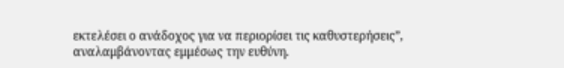εκτελέσει ο ανάδοχος για να περιορίσει τις καθυστερήσεις”, αναλαμβάνοντας εμμέσως την ευθύνη.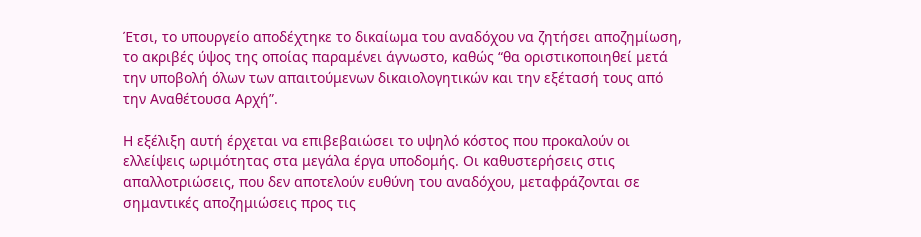Έτσι, το υπουργείο αποδέχτηκε το δικαίωμα του αναδόχου να ζητήσει αποζημίωση, το ακριβές ύψος της οποίας παραμένει άγνωστο, καθώς “θα οριστικοποιηθεί μετά την υποβολή όλων των απαιτούμενων δικαιολογητικών και την εξέτασή τους από την Αναθέτουσα Αρχή”.

Η εξέλιξη αυτή έρχεται να επιβεβαιώσει το υψηλό κόστος που προκαλούν οι ελλείψεις ωριμότητας στα μεγάλα έργα υποδομής. Οι καθυστερήσεις στις απαλλοτριώσεις, που δεν αποτελούν ευθύνη του αναδόχου, μεταφράζονται σε σημαντικές αποζημιώσεις προς τις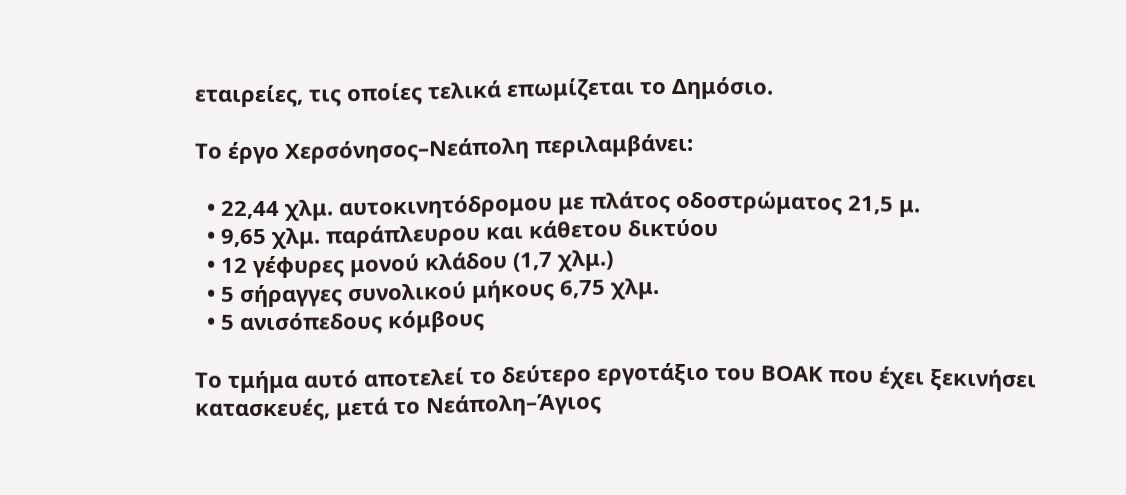εταιρείες, τις οποίες τελικά επωμίζεται το Δημόσιο.

Το έργο Χερσόνησος–Νεάπολη περιλαμβάνει:

  • 22,44 χλμ. αυτοκινητόδρομου με πλάτος οδοστρώματος 21,5 μ.
  • 9,65 χλμ. παράπλευρου και κάθετου δικτύου
  • 12 γέφυρες μονού κλάδου (1,7 χλμ.)
  • 5 σήραγγες συνολικού μήκους 6,75 χλμ.
  • 5 ανισόπεδους κόμβους

Το τμήμα αυτό αποτελεί το δεύτερο εργοτάξιο του ΒΟΑΚ που έχει ξεκινήσει κατασκευές, μετά το Νεάπολη–Άγιος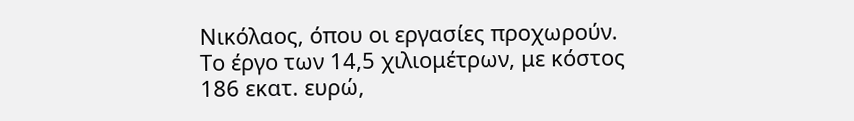Νικόλαος, όπου οι εργασίες προχωρούν. Το έργο των 14,5 χιλιομέτρων, με κόστος 186 εκατ. ευρώ,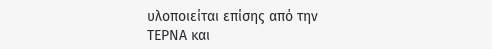υλοποιείται επίσης από την ΤΕΡΝΑ και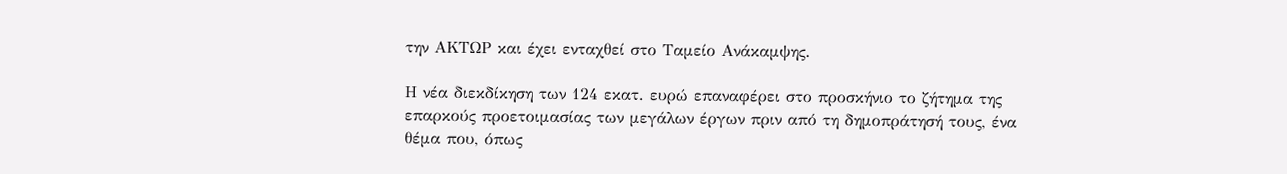την ΑΚΤΩΡ και έχει ενταχθεί στο Ταμείο Ανάκαμψης.

Η νέα διεκδίκηση των 124 εκατ. ευρώ επαναφέρει στο προσκήνιο το ζήτημα της επαρκούς προετοιμασίας των μεγάλων έργων πριν από τη δημοπράτησή τους, ένα θέμα που, όπως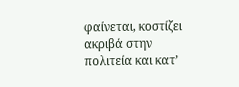φαίνεται, κοστίζει ακριβά στην πολιτεία και κατ’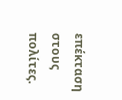επέκταση στους πολίτες.